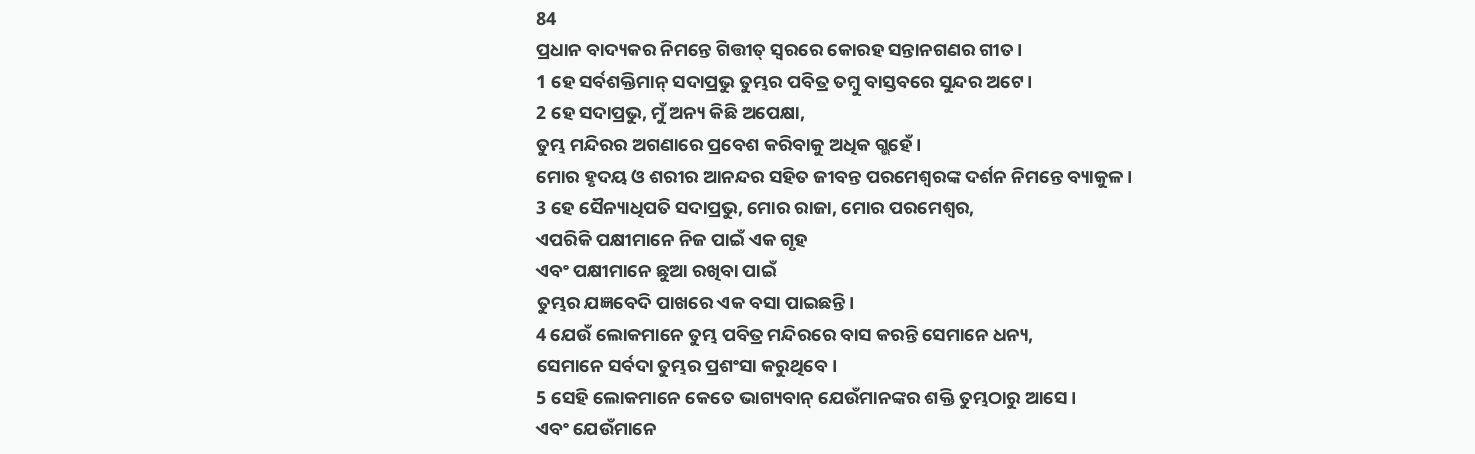84
ପ୍ରଧାନ ବାଦ୍ୟକର ନିମନ୍ତେ ଗିତ୍ତୀତ୍ ସ୍ୱରରେ କୋରହ ସନ୍ତାନଗଣର ଗୀତ।
1 ହେ ସର୍ବଶକ୍ତିମାନ୍ ସଦାପ୍ରଭୁ ତୁମ୍ଭର ପବିତ୍ର ତମ୍ବୁ ବାସ୍ତବରେ ସୁନ୍ଦର ଅଟେ।
2 ହେ ସଦାପ୍ରଭୁ, ମୁଁ ଅନ୍ୟ କିଛି ଅପେକ୍ଷା,
ତୁମ୍ଭ ମନ୍ଦିରର ଅଗଣାରେ ପ୍ରବେଶ କରିବାକୁ ଅଧିକ ଗ୍ଭହେଁ।
ମୋର ହୃଦୟ ଓ ଶରୀର ଆନନ୍ଦର ସହିତ ଜୀବନ୍ତ ପରମେଶ୍ୱରଙ୍କ ଦର୍ଶନ ନିମନ୍ତେ ବ୍ୟାକୁଳ।
3 ହେ ସୈନ୍ୟାଧିପତି ସଦାପ୍ରଭୁ, ମୋର ରାଜା, ମୋର ପରମେଶ୍ୱର,
ଏପରିକି ପକ୍ଷୀମାନେ ନିଜ ପାଇଁ ଏକ ଗୃହ
ଏବଂ ପକ୍ଷୀମାନେ ଛୁଆ ରଖିବା ପାଇଁ
ତୁମ୍ଭର ଯଜ୍ଞବେଦି ପାଖରେ ଏକ ବସା ପାଇଛନ୍ତି।
4 ଯେଉଁ ଲୋକମାନେ ତୁମ୍ଭ ପବିତ୍ର ମନ୍ଦିରରେ ବାସ କରନ୍ତି ସେମାନେ ଧନ୍ୟ,
ସେମାନେ ସର୍ବଦା ତୁମ୍ଭର ପ୍ରଶଂସା କରୁଥିବେ।
5 ସେହି ଲୋକମାନେ କେତେ ଭାଗ୍ୟବାନ୍ ଯେଉଁମାନଙ୍କର ଶକ୍ତି ତୁମ୍ଭଠାରୁ ଆସେ।
ଏବଂ ଯେଉଁମାନେ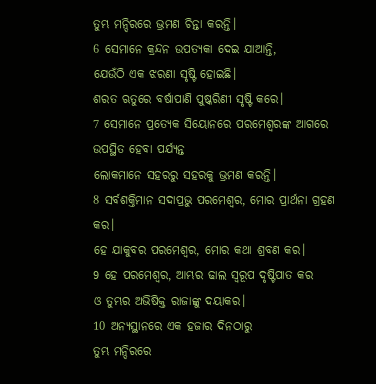ତୁମ୍ଭ ମନ୍ଦିରରେ ଭ୍ରମଣ ଚିନ୍ତା କରନ୍ତି।
6 ସେମାନେ କ୍ରନ୍ଦନ ଉପତ୍ୟକା ଦେଇ ଯାଆନ୍ତି,
ଯେଉଁଠି ଏକ ଝରଣା ସୃଷ୍ଟି ହୋଇଛି।
ଶରତ ଋତୁରେ ବର୍ଷାପାଣି ପୁଷ୍କରିଣୀ ସୃଷ୍ଟି କରେ।
7 ସେମାନେ ପ୍ରତ୍ୟେକ ସିୟୋନରେ ପରମେଶ୍ୱରଙ୍କ ଆଗରେ ଉପସ୍ଥିତ ହେବା ପର୍ଯ୍ୟନ୍ତ
ଲୋକମାନେ ସହରରୁ ସହରକୁ ଭ୍ରମଣ କରନ୍ତି।
8 ସର୍ବଶକ୍ତିମାନ ସଦାପ୍ରଭୁ ପରମେଶ୍ୱର, ମୋର ପ୍ରାର୍ଥନା ଗ୍ରହଣ କର।
ହେ ଯାକୁବର ପରମେଶ୍ୱର, ମୋର କଥା ଶ୍ରବଣ କର।
9 ହେ ପରମେଶ୍ୱର, ଆମ୍ଭର ଢାଲ ସ୍ୱରୂପ ଦୃଷ୍ଟିପାତ କର
ଓ ତୁମ୍ଭର ଅଭିଷିକ୍ତ ରାଜାଙ୍କୁ ଦୟାକର।
10 ଅନ୍ୟସ୍ଥାନରେ ଏକ ହଜାର ଦିନଠାରୁ
ତୁମ୍ଭ ମନ୍ଦିରରେ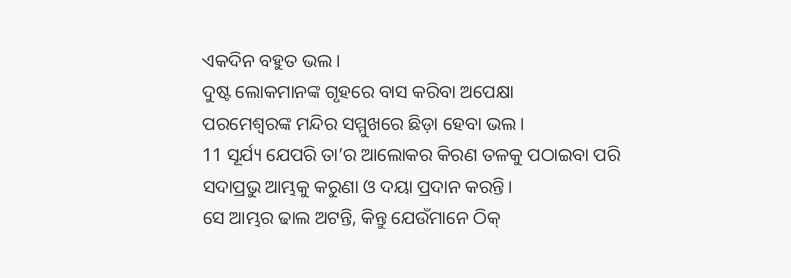ଏକଦିନ ବହୁତ ଭଲ।
ଦୁଷ୍ଟ ଲୋକମାନଙ୍କ ଗୃହରେ ବାସ କରିବା ଅପେକ୍ଷା
ପରମେଶ୍ୱରଙ୍କ ମନ୍ଦିର ସମ୍ମୁଖରେ ଛିଡ଼ା ହେବା ଭଲ।
11 ସୂର୍ଯ୍ୟ ଯେପରି ତା’ର ଆଲୋକର କିରଣ ତଳକୁ ପଠାଇବା ପରି
ସଦାପ୍ରଭୁ ଆମ୍ଭକୁ କରୁଣା ଓ ଦୟା ପ୍ରଦାନ କରନ୍ତି।
ସେ ଆମ୍ଭର ଢାଲ ଅଟନ୍ତି, କିନ୍ତୁ ଯେଉଁମାନେ ଠିକ୍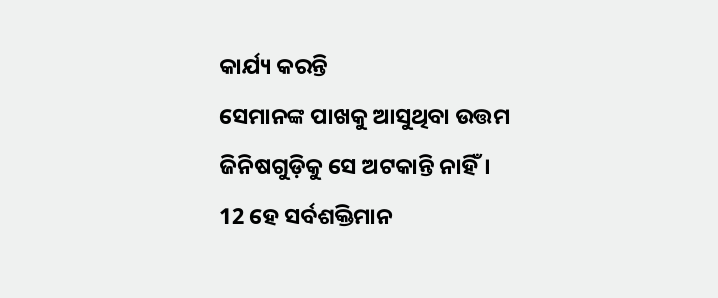କାର୍ଯ୍ୟ କରନ୍ତି
ସେମାନଙ୍କ ପାଖକୁ ଆସୁଥିବା ଉତ୍ତମ ଜିନିଷଗୁଡ଼ିକୁ ସେ ଅଟକାନ୍ତି ନାହିଁ।
12 ହେ ସର୍ବଶକ୍ତିମାନ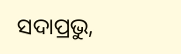ସଦାପ୍ରଭୁ,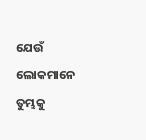ଯେଉଁ ଲୋକମାନେ ତୁମ୍ଭକୁ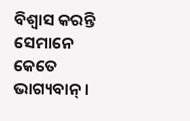ବିଶ୍ୱାସ କରନ୍ତି ସେମାନେ କେତେ ଭାଗ୍ୟବାନ୍।